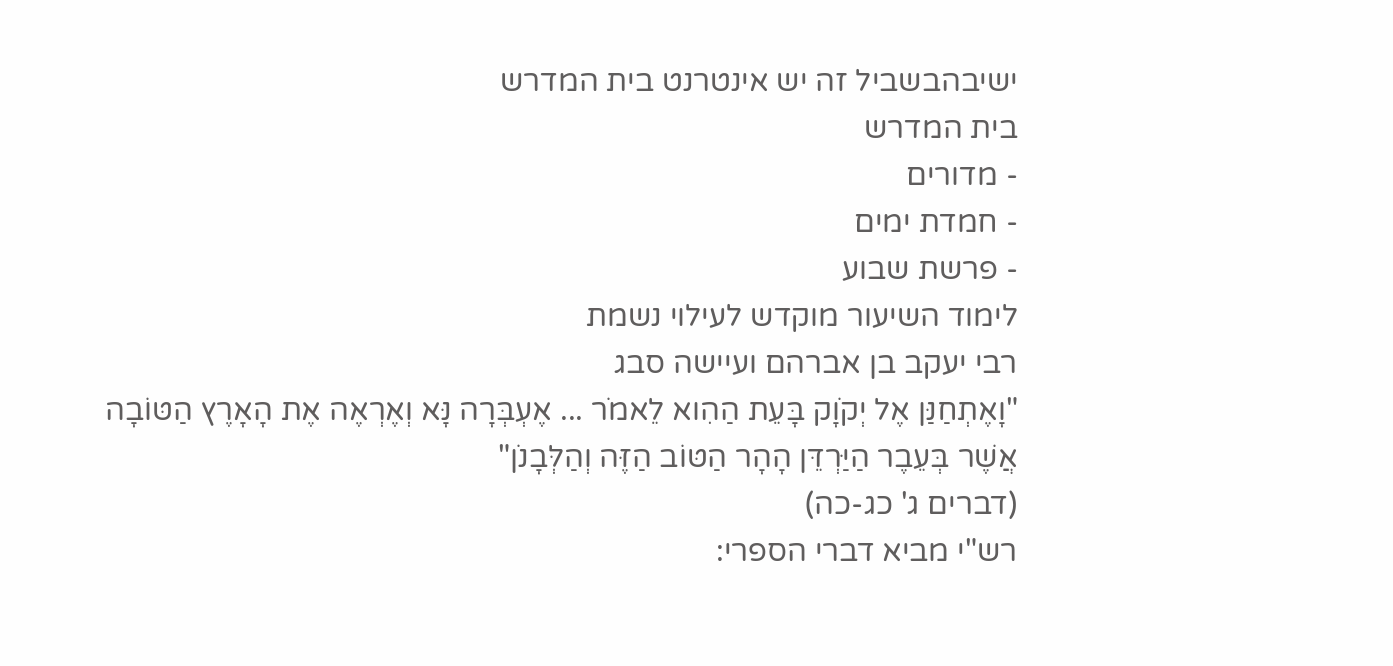ישיבהבשביל זה יש אינטרנט בית המדרש
בית המדרש
- מדורים
- חמדת ימים
- פרשת שבוע
לימוד השיעור מוקדש לעילוי נשמת
רבי יעקב בן אברהם ועיישה סבג
"וָאֶתְחַנַּן אֶל יְקֹוָק בָּעֵת הַהִוא לֵאמֹר ... אֶעְבְּרָה נָּא וְאֶרְאֶה אֶת הָאָרֶץ הַטּוֹבָה אֲשֶׁר בְּעֵבֶר הַיַּרְדֵּן הָהָר הַטּוֹב הַזֶּה וְהַלְּבָנֹן"
(דברים ג' כג-כה)
רש"י מביא דברי הספרי: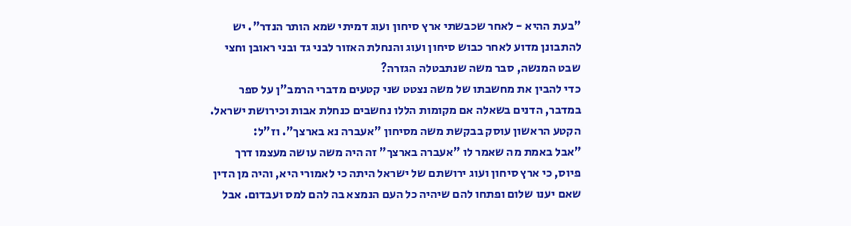"בעת ההיא - לאחר שכבשתי ארץ סיחון ועוג דמיתי שמא הותר הנדר". יש להתבונן מדוע לאחר כבוש סיחון ועוג והנחלת האזור לבני גד ובני ראובן וחצי שבט המנשה, סבר משה שנתבטלה הגזרה?
כדי להבין את מחשבתו של משה נצטט שני קטעים מדברי הרמב"ן על ספר במדבר, הדנים בשאלה אם מקומות הללו נחשבים כנחלת אבות וכירושת ישראל.
הקטע הראשון עוסק בבקשת משה מסיחון "אעברה נא בארצך". וז"ל:
"אבל באמת מה שאמר לו "אעברה בארצך" זה היה משה עושה מעצמו דרך פיוס, כי ארץ סיחון ועוג ירושתם של ישראל היתה כי לאמורי היא, והיה מן הדין שאם יענו שלום ופתחו להם שיהיה כל העם הנמצא בה להם למס ועבדום. אבל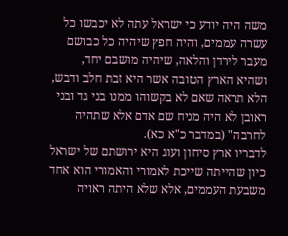משה היה יודע כי ישראל עתה לא יכבשו כל עשרה עממים, והיה חפץ שיהיה כל כבושם מעבר לירדן והלאה, שיהיה מושבם יחד, ושהיא הארץ הטובה אשר היא זבת חלב ודבש, הלא תראה שאם לא בקשוהו ממנו בני גד ובני ראובן לא היה מניח שם אדם אלא שתהיה לחרבה" (במדבר כ"א כא).
לדבריו ארץ סיחון ועוג היא ירושתם של ישראל כיון שהייתה שייכת לאמורי והאמורי הוא אחד משבעת העממים, אלא שלא היתה ראויה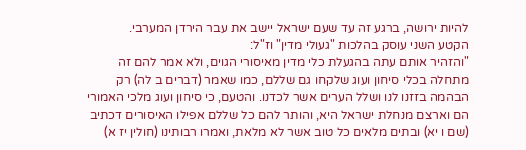להיות ירושה, ברגע זה עד שעם ישראל יישב את עבר הירדן המערבי.
הקטע השני עוסק בהלכות "געולי מדין" וז"ל:
"והזהיר אותם עתה בהגעלת כלי מדין מאיסורי הגוים, ולא אמר להם זה מתחלה בכלי סיחון ועוג שלקחו גם שללם, כמו שאמר (דברים ב לה) רק הבהמה בזזנו לנו ושלל הערים אשר לכדנו. והטעם, כי סיחון ועוג מלכי האמורי הם וארצם מנחלת ישראל היא, והותר להם כל שללם אפילו האיסורים דכתיב (שם ו יא) ובתים מלאים כל טוב אשר לא מלאת, ואמרו רבותינו (חולין יז א)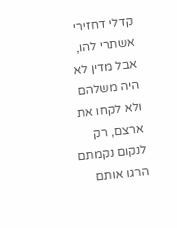קדלי דחזירי אשתרי להו, אבל מדין לא היה משלהם ולא לקחו את ארצם, רק לנקום נקמתם הרגו אותם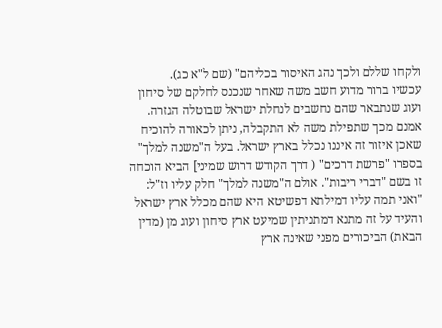ולקחו שללם ולכך נהג האיסור בכליהם" (שם ל"א כג).
עכשיו ברור מדוע חשב משה שאחר שנכנס לחלקם של סיחון ועוג שנתבאר שהם נחשבים לנחלת ישראל שבוטלה הגזרה. אמנם מכך שתפילת משה לא התקבלה, ניתן לכאורה להוכיח שאכן איזור זה איננו נכלל בארץ ישראל. בעל ה"משנה למלך" בספרו "פרשת דרכים" ( דרך הקודש דרוש שמיני] הביא הוכחה זו בשם "דברי ריבות". אולם ה"משנה למלך" חלק עליו וז"ל: "ואני תמה עליו דמילתא דפשיטא היא שהם מכלל ארץ ישראל והעיד על זה מתנא דמתניתין שמיעט ארץ סיחון ועוג מן (מדין הבאת) הביכורים מפני שאינה ארץ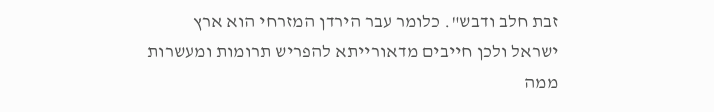זבת חלב ודבש". כלומר עבר הירדן המזרחי הוא ארץ ישראל ולכן חייבים מדאורייתא להפריש תרומות ומעשרות ממה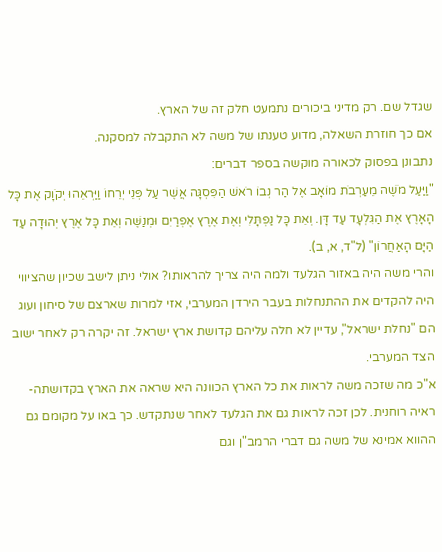שגדל שם. רק מדיני ביכורים נתמעט חלק זה של הארץ.
אם כך חוזרת השאלה, מדוע טענתו של משה לא התקבלה למסקנה.
נתבונן בפסוק לכאורה מוקשה בספר דברים:
"וַיַּעַל מֹשֶׁה מֵעַרְבֹת מוֹאָב אֶל הַר נְבוֹ רֹאשׁ הַפִּסְגָּה אֲשֶׁר עַל פְּנֵי יְרֵחוֹ וַיַּרְאֵהוּ יְקֹוָק אֶת כָּל הָאָרֶץ אֶת הַגִּלְעָד עַד דָּן. וְאֵת כָּל נַפְתָּלִי וְאֶת אֶרֶץ אֶפְרַיִם וּמְנַשֶּׁה וְאֵת כָּל אֶרֶץ יְהוּדָה עַד הַיָּם הָאַחֲרוֹן" (ל"ד, א, ב).
והרי משה היה באזור הגלעד ולמה היה צריך להראותו? אולי ניתן לישב שכיון שהציווי היה להקדים את ההתנחלות בעבר הירדן המערבי, אזי למרות שארצם של סיחון ועוג הם "נחלת ישראל", עדיין לא חלה עליהם קדושת ארץ ישראל. זה יקרה רק לאחר ישוב הצד המערבי.
א"כ מה שזכה משה לראות את כל הארץ הכוונה היא שראה את הארץ בקדושתה-ראיה רוחנית. לכן זכה לראות גם את הגלעד לאחר שנתקדש. כך באו על מקומם גם ההווא אמינא של משה גם דברי הרמב"ן וגם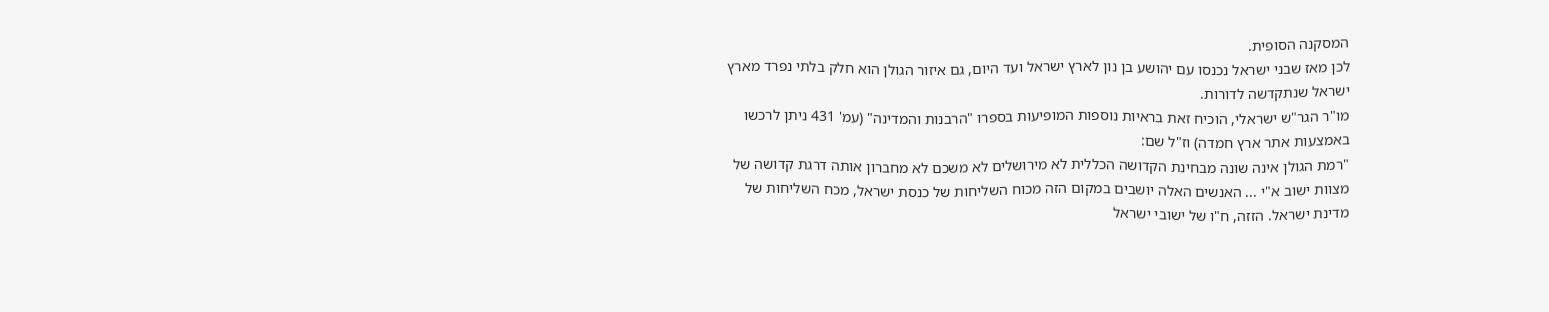המסקנה הסופית.
לכן מאז שבני ישראל נכנסו עם יהושע בן נון לארץ ישראל ועד היום, גם איזור הגולן הוא חלק בלתי נפרד מארץ ישראל שנתקדשה לדורות.
מו"ר הגר"ש ישראלי, הוכיח זאת בראיות נוספות המופיעות בספרו "הרבנות והמדינה" (עמ' 431 ניתן לרכשו באמצעות אתר ארץ חמדה) וז"ל שם:
"רמת הגולן אינה שונה מבחינת הקדושה הכללית לא מירושלים לא משכם לא מחברון אותה דרגת קדושה של מצוות ישוב א"י ... האנשים האלה יושבים במקום הזה מכוח השליחות של כנסת ישראל, מכח השליחות של מדינת ישראל. הזזה, ח"ו של ישובי ישראל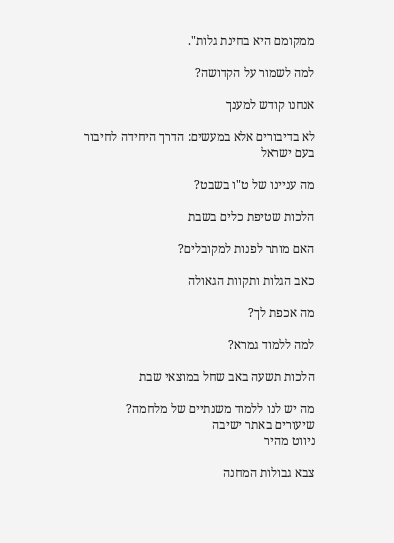ממקומם היא בחינת גלות".

למה לשמור על הקדושה?

אנחנו קודש למענך

לא בדיבורים אלא במעשים: הדרך היחידה לחיבור בעם ישראל

מה עניינו של ט"ו בשבט?

הלכות שטיפת כלים בשבת

האם מותר לפנות למקובלים?

כאב הגלות ותקוות הגאולה

מה אכפת לך?

למה ללמוד גמרא?

הלכות תשעה באב שחל במוצאי שבת

מה יש לנו ללמוד משנתיים של מלחמה?
שיעורים באתר ישיבה
ניווט מהיר

צבא גבולות המחנה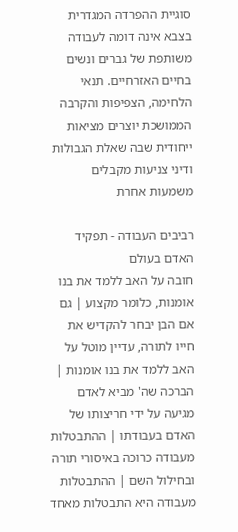סוגיית ההפרדה המגדרית בצבא אינה דומה לעבודה משותפת של גברים ונשים בחיים האזרחיים. תנאי הלחימה, הצפיפות והקרבה הממושכת יוצרים מציאות ייחודית שבה שאלת הגבולות ודיני צניעות מקבלים משמעות אחרת

רביבים העבודה - תפקיד האדם בעולם
חובה על האב ללמד את בנו אומנות, כלומר מקצוע | גם אם הבן יבחר להקדיש את חייו לתורה, עדיין מוטל על האב ללמד את בנו אומנות | הברכה שה' מביא לאדם מגיעה על ידי חריצותו של האדם בעבודתו | ההתבטלות מעבודה כרוכה באיסורי תורה ובחילול השם | ההתבטלות מעבודה היא התבטלות מאחד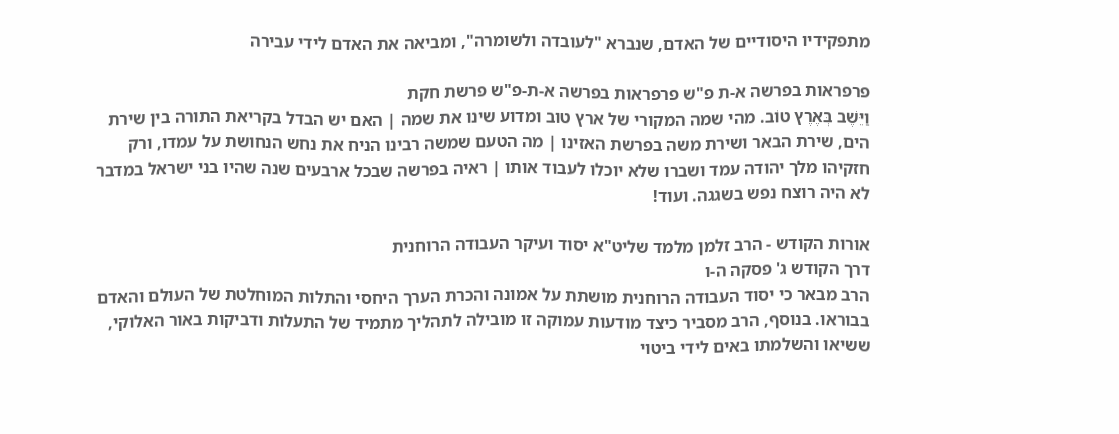מתפקידיו היסודיים של האדם, שנברא "לעובדה ולשומרה", ומביאה את האדם לידי עבירה

פרפראות בפרשה א-ת פ"ש פרפראות בפרשה א-ת-פ"ש פרשת חקת
וַיֵּשֶׁב בְּאֶרֶץ טוֹב. מהי שמה המקורי של ארץ טוב ומדוע שינו את שמה | האם יש הבדל בקריאת התורה בין שירת הים, שירת הבאר ושירת משה בפרשת האזינו | מה הטעם שמשה רבינו הניח את נחש הנחושת על עמדו, ורק חזקיהו מלך יהודה עמד ושברו שלא יוכלו לעבוד אותו | ראיה בפרשה שבכל ארבעים שנה שהיו בני ישראל במדבר לא היה רוצח נפש בשגגה. ועוד!

אורות הקודש - הרב זלמן מלמד שליט"א יסוד ועיקר העבודה הרוחנית
דרך הקודש ג' פסקה ה-ו
הרב מבאר כי יסוד העבודה הרוחנית מושתת על אמונה והכרת הערך היחסי והתלות המוחלטת של העולם והאדם בבוראו. בנוסף, הרב מסביר כיצד מודעות עמוקה זו מובילה לתהליך מתמיד של התעלות ודביקות באור האלוקי, ששיאו והשלמתו באים לידי ביטוי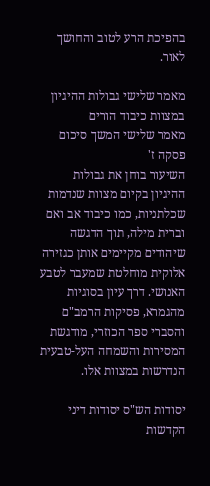בהפיכת הרע לטוב והחושך לאור.

מאמר שלישי גבולות ההיגיון במצוות כיבוד הורים
מאמר שלישי המשך סיכום פסקה ז'
השיעור בוחן את גבולות ההיגיון בקיום מצוות שנדמות שכלתניות, כמו כיבוד אב ואם וברית מילה, תוך הדגשה שיהודים מקיימים אותן כגזירה אלוקית מוחלטת שמעבר לטבע האנושי. דרך עיון בסוגיות מהגמרא, פסיקות הרמב"ם והסברי ספר הכוזרי, מודגשת המסירות והשמחה העל-טבעית הנדרשות במצוות אלו.

יסודות הש"ס יסודות דיני הקדשות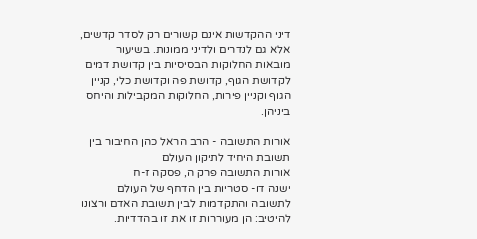דיני ההקדשות אינם קשורים רק לסדר קדשים, אלא גם לנדרים ולדיני ממונות. בשיעור מובאות החלוקות הבסיסיות בין קדושת דמים לקדושת הגוף, קדושת פה וקדושת כלי, קניין הגוף וקניין פירות, החלוקות המקבילות והיחס ביניהן.

אורות התשובה - הרב הראל כהן החיבור בין תשובת היחיד לתיקון העולם
אורות התשובה פרק ה, פסקה ז-ח
ישנה דו- סטריות בין הדחף של העולם לתשובה והתקדמות לבין תשובת האדם ורצונו להיטיב: הן מעוררות זו את זו בהדדיות.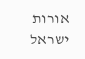אורות ישראל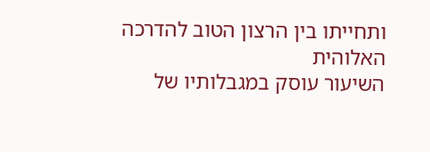ותחייתו בין הרצון הטוב להדרכה האלוהית
השיעור עוסק במגבלותיו של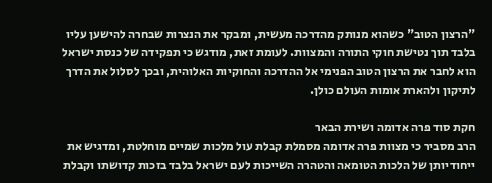"הרצון הטוב" כשהוא מנותק מהדרכה מעשית, ומבקר את הנצרות שבחרה להישען עליו בלבד תוך נטישת חוקי התורה והמצוות. לעומת זאת, מודגש כי תפקידה של כנסת ישראל הוא לחבר את הרצון הטוב הפנימי אל ההדרכה והחוקיות האלוהית, ובכך לסלול את הדרך לתיקון ולהארת אומות העולם כולן.

חקת סוד פרה אדומה ושירת הבאר
הרב מסביר כי מצוות פרה אדומה מסמלת קבלת עול מלכות שמיים מוחלטת, ומדגיש את ייחודיותן של הלכות הטומאה והטהרה השייכות לעם ישראל בלבד בזכות קדושתו וקבלת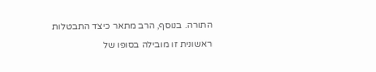התורה. בנוסף, הרב מתאר כיצד התבטלות ראשונית זו מובילה בסופו של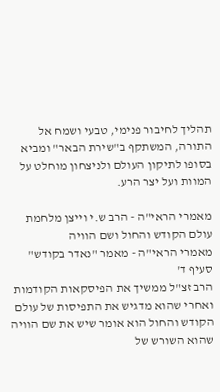תהליך לחיבור פנימי, טבעי ושמח אל התורה, המשתקף ב"שירת הבאר" ומביא בסופו לתיקון העולם ולניצחון מוחלט על המוות ועל יצר הרע.

מאמרי הראי"ה - הרב ש.י וייצן מלחמת עולם הקודש והחול ושם הוויה
מאמרי הראי"ה - מאמר "נאדר בקודש" סעיף ד'
הרב זצ"ל ממשיך את הפיסקאות הקודמות ואחרי שהוא מדגיש את התפיסות של עולם הקודש והחול הוא אומר שיש את שם הוויה שהוא השורש של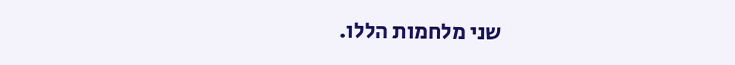שני מלחמות הללו.